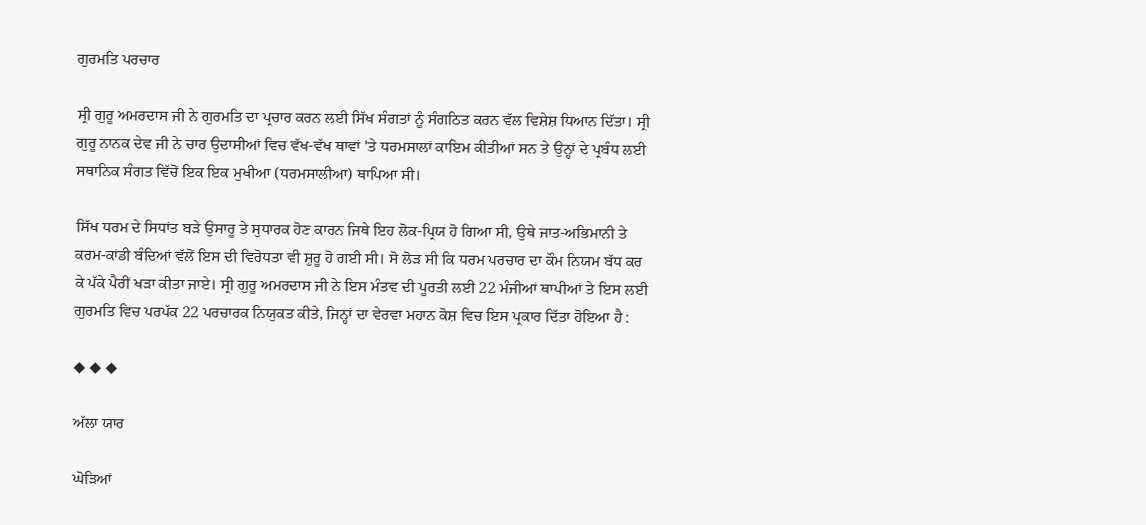ਗੁਰਮਤਿ ਪਰਚਾਰ

ਸ੍ਰੀ ਗੁਰੂ ਅਮਰਦਾਸ ਜੀ ਨੇ ਗੁਰਮਤਿ ਦਾ ਪ੍ਰਚਾਰ ਕਰਨ ਲਈ ਸਿੱਖ ਸੰਗਤਾਂ ਨੂੰ ਸੰਗਠਿਤ ਕਰਨ ਵੱਲ ਵਿਸ਼ੇਸ਼ ਧਿਆਨ ਦਿੱਤਾ। ਸ੍ਰੀ ਗੁਰੂ ਨਾਨਕ ਦੇਵ ਜੀ ਨੇ ਚਾਰ ਉਦਾਸੀਆਂ ਵਿਚ ਵੱਖ-ਵੱਖ ਥਾਵਾਂ 'ਤੇ ਧਰਮਸਾਲਾਂ ਕਾਇਮ ਕੀਤੀਆਂ ਸਨ ਤੇ ਉਨ੍ਹਾਂ ਦੇ ਪ੍ਰਬੰਧ ਲਈ ਸਥਾਨਿਕ ਸੰਗਤ ਵਿੱਚੋਂ ਇਕ ਇਕ ਮੁਖੀਆ (ਧਰਮਸਾਲੀਆ) ਥਾਪਿਆ ਸੀ।

ਸਿੱਖ ਧਰਮ ਦੇ ਸਿਧਾਂਤ ਬੜੇ ਉਸਾਰੂ ਤੇ ਸੁਧਾਰਕ ਹੋਣ ਕਾਰਨ ਜਿਥੇ ਇਹ ਲੋਕ-ਪ੍ਰਿਯ ਹੋ ਗਿਆ ਸੀ, ਉਥੇ ਜਾਤ-ਅਭਿਮਾਨੀ ਤੇ ਕਰਮ-ਕਾਂਡੀ ਬੰਦਿਆਂ ਵੱਲੋਂ ਇਸ ਦੀ ਵਿਰੋਧਤਾ ਵੀ ਸ਼ੁਰੂ ਹੋ ਗਈ ਸੀ। ਸੋ ਲੋੜ ਸੀ ਕਿ ਧਰਮ ਪਰਚਾਰ ਦਾ ਕੌਮ ਨਿਯਮ ਬੱਧ ਕਰ ਕੇ ਪੱਕੇ ਪੈਰੀਂ ਖੜਾ ਕੀਤਾ ਜਾਏ। ਸ੍ਰੀ ਗੁਰੂ ਅਮਰਦਾਸ ਜੀ ਨੇ ਇਸ ਮੰਤਵ ਦੀ ਪੂਰਤੀ ਲਈ 22 ਮੰਜੀਆਂ ਥਾਪੀਆਂ ਤੇ ਇਸ ਲਈ ਗੁਰਮਤਿ ਵਿਚ ਪਰਪੱਕ 22 ਪਰਚਾਰਕ ਨਿਯੁਕਤ ਕੀਤੇ, ਜਿਨ੍ਹਾਂ ਦਾ ਵੇਰਵਾ ਮਹਾਨ ਕੋਸ਼ ਵਿਚ ਇਸ ਪ੍ਰਕਾਰ ਦਿੱਤਾ ਹੋਇਆ ਹੈ :

◆ ◆ ◆

ਅੱਲਾ ਯਾਰ

ਘੋੜਿਆਂ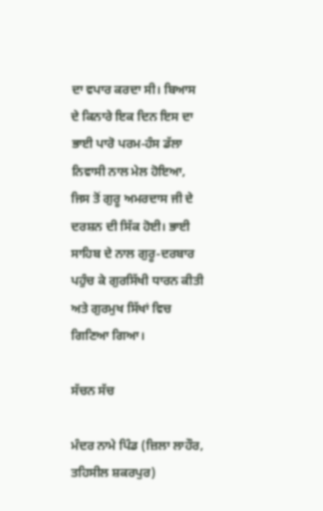ਦਾ ਵਪਾਰ ਕਰਦਾ ਸੀ। ਬਿਆਸ ਦੇ ਕਿਨਾਰੇ ਇਕ ਦਿਨ ਇਸ ਦਾ ਭਾਈ ਪਾਰੋ ਪਰਮ-ਹੰਸ ਡੱਲਾ ਨਿਵਾਸੀ ਨਾਲ ਮੇਲ ਹੋਇਆ, ਜਿਸ ਤੋਂ ਗੁਰੂ ਅਮਰਦਾਸ ਜੀ ਦੇ ਦਰਸ਼ਨ ਦੀ ਸਿੱਕ ਹੋਈ। ਭਾਈ ਸਾਹਿਬ ਦੇ ਨਾਲ ਗੁਰੂ-ਦਰਬਾਰ ਪਹੁੰਚ ਕੇ ਗੁਰਸਿੱਖੀ ਧਾਰਨ ਕੀਤੀ ਅਤੇ ਗੁਰਮੁਖ ਸਿੱਖਾਂ ਵਿਚ ਗਿਣਿਆ ਗਿਆ।

ਸੱਚਨ ਸੱਚ

ਮੰਦਰ ਨਾਮੇ ਪਿੰਡ (ਜ਼ਿਲਾ ਲਾਹੌਰ, ਤਹਿਸੀਲ ਸ਼ਕਰਪੁਰ)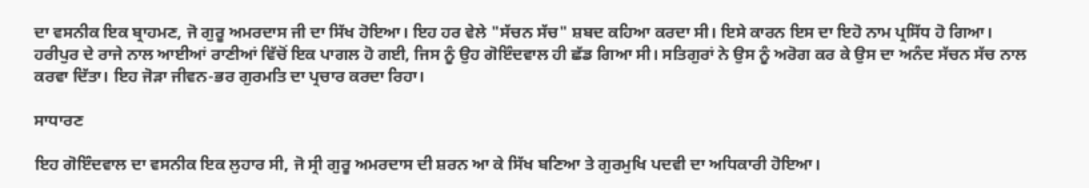ਦਾ ਵਸਨੀਕ ਇਕ ਬ੍ਰਾਹਮਣ, ਜੋ ਗੁਰੂ ਅਮਰਦਾਸ ਜੀ ਦਾ ਸਿੱਖ ਹੋਇਆ। ਇਹ ਹਰ ਵੇਲੇ "ਸੱਚਨ ਸੱਚ" ਸ਼ਬਦ ਕਹਿਆ ਕਰਦਾ ਸੀ। ਇਸੇ ਕਾਰਨ ਇਸ ਦਾ ਇਹੋ ਨਾਮ ਪ੍ਰਸਿੱਧ ਹੋ ਗਿਆ। ਹਰੀਪੁਰ ਦੇ ਰਾਜੇ ਨਾਲ ਆਈਆਂ ਰਾਣੀਆਂ ਵਿੱਚੋਂ ਇਕ ਪਾਗਲ ਹੋ ਗਈ, ਜਿਸ ਨੂੰ ਉਹ ਗੋਇੰਦਵਾਲ ਹੀ ਛੱਡ ਗਿਆ ਸੀ। ਸਤਿਗੁਰਾਂ ਨੇ ਉਸ ਨੂੰ ਅਰੋਗ ਕਰ ਕੇ ਉਸ ਦਾ ਅਨੰਦ ਸੱਚਨ ਸੱਚ ਨਾਲ ਕਰਵਾ ਦਿੱਤਾ। ਇਹ ਜੋੜਾ ਜੀਵਨ-ਭਰ ਗੁਰਮਤਿ ਦਾ ਪ੍ਰਚਾਰ ਕਰਦਾ ਰਿਹਾ।

ਸਾਧਾਰਣ

ਇਹ ਗੋਇੰਦਵਾਲ ਦਾ ਵਸਨੀਕ ਇਕ ਲੁਹਾਰ ਸੀ, ਜੋ ਸ੍ਰੀ ਗੁਰੂ ਅਮਰਦਾਸ ਦੀ ਸ਼ਰਨ ਆ ਕੇ ਸਿੱਖ ਬਣਿਆ ਤੇ ਗੁਰਮੁਖਿ ਪਦਵੀ ਦਾ ਅਧਿਕਾਰੀ ਹੋਇਆ।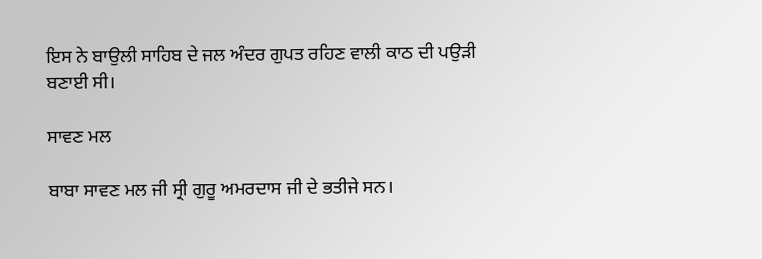ਇਸ ਨੇ ਬਾਉਲੀ ਸਾਹਿਬ ਦੇ ਜਲ ਅੰਦਰ ਗੁਪਤ ਰਹਿਣ ਵਾਲੀ ਕਾਠ ਦੀ ਪਉੜੀ ਬਣਾਈ ਸੀ।

ਸਾਵਣ ਮਲ

ਬਾਬਾ ਸਾਵਣ ਮਲ ਜੀ ਸ੍ਰੀ ਗੁਰੂ ਅਮਰਦਾਸ ਜੀ ਦੇ ਭਤੀਜੇ ਸਨ।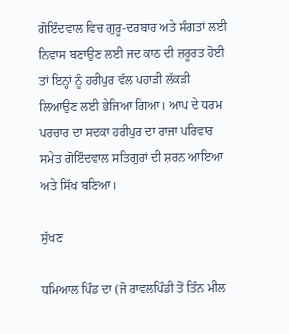ਗੋਇੰਦਵਾਲ ਵਿਚ ਗੁਰੂ-ਦਰਬਾਰ ਅਤੇ ਸੰਗਤਾਂ ਲਈ ਨਿਵਾਸ ਬਣਾਉਣ ਲਈ ਜਦ ਕਾਠ ਦੀ ਜ਼ਰੂਰਤ ਹੋਈ ਤਾਂ ਇਨ੍ਹਾਂ ਨੂੰ ਹਰੀਪੁਰ ਵੱਲ ਪਹਾੜੀ ਲੱਕੜੀ ਲਿਆਉਣ ਲਈ ਭੇਜਿਆ ਗਿਆ। ਆਪ ਦੇ ਧਰਮ ਪਰਚਾਰ ਦਾ ਸਦਕਾ ਹਰੀਪੁਰ ਦਾ ਰਾਜਾ ਪਰਿਵਾਰ ਸਮੇਤ ਗੋਇੰਦਵਾਲ ਸਤਿਗੁਰਾਂ ਦੀ ਸ਼ਰਨ ਆਇਆ ਅਤੇ ਸਿੱਖ ਬਣਿਆ।

ਸੁੱਖਣ

ਧਮਿਆਲ ਪਿੰਡ ਦਾ (ਜੋ ਰਾਵਲਪਿੰਡੀ ਤੋਂ ਤਿੰਨ ਮੀਲ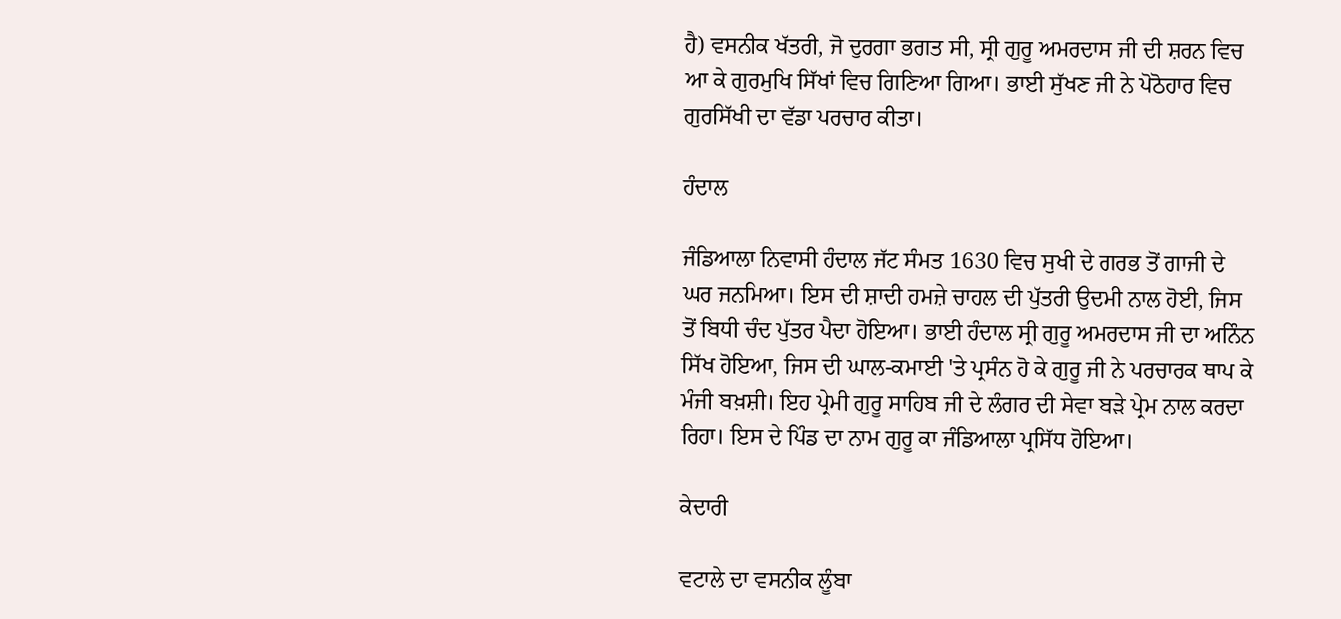ਹੈ) ਵਸਨੀਕ ਖੱਤਰੀ, ਜੋ ਦੁਰਗਾ ਭਗਤ ਸੀ, ਸ੍ਰੀ ਗੁਰੂ ਅਮਰਦਾਸ ਜੀ ਦੀ ਸ਼ਰਨ ਵਿਚ ਆ ਕੇ ਗੁਰਮੁਖਿ ਸਿੱਖਾਂ ਵਿਚ ਗਿਣਿਆ ਗਿਆ। ਭਾਈ ਸੁੱਖਣ ਜੀ ਨੇ ਪੋਠੋਹਾਰ ਵਿਚ ਗੁਰਸਿੱਖੀ ਦਾ ਵੱਡਾ ਪਰਚਾਰ ਕੀਤਾ।

ਹੰਦਾਲ

ਜੰਡਿਆਲਾ ਨਿਵਾਸੀ ਹੰਦਾਲ ਜੱਟ ਸੰਮਤ 1630 ਵਿਚ ਸੁਖੀ ਦੇ ਗਰਭ ਤੋਂ ਗਾਜੀ ਦੇ ਘਰ ਜਨਮਿਆ। ਇਸ ਦੀ ਸ਼ਾਦੀ ਹਮਜ਼ੇ ਚਾਹਲ ਦੀ ਪੁੱਤਰੀ ਉਦਮੀ ਨਾਲ ਹੋਈ, ਜਿਸ ਤੋਂ ਬਿਧੀ ਚੰਦ ਪੁੱਤਰ ਪੈਦਾ ਹੋਇਆ। ਭਾਈ ਹੰਦਾਲ ਸ੍ਰੀ ਗੁਰੂ ਅਮਰਦਾਸ ਜੀ ਦਾ ਅਨਿੰਨ ਸਿੱਖ ਹੋਇਆ, ਜਿਸ ਦੀ ਘਾਲ-ਕਮਾਈ 'ਤੇ ਪ੍ਰਸੰਨ ਹੋ ਕੇ ਗੁਰੂ ਜੀ ਨੇ ਪਰਚਾਰਕ ਥਾਪ ਕੇ ਮੰਜੀ ਬਖ਼ਸ਼ੀ। ਇਹ ਪ੍ਰੇਮੀ ਗੁਰੂ ਸਾਹਿਬ ਜੀ ਦੇ ਲੰਗਰ ਦੀ ਸੇਵਾ ਬੜੇ ਪ੍ਰੇਮ ਨਾਲ ਕਰਦਾ ਰਿਹਾ। ਇਸ ਦੇ ਪਿੰਡ ਦਾ ਨਾਮ ਗੁਰੂ ਕਾ ਜੰਡਿਆਲਾ ਪ੍ਰਸਿੱਧ ਹੋਇਆ।

ਕੇਦਾਰੀ

ਵਟਾਲੇ ਦਾ ਵਸਨੀਕ ਲੂੰਬਾ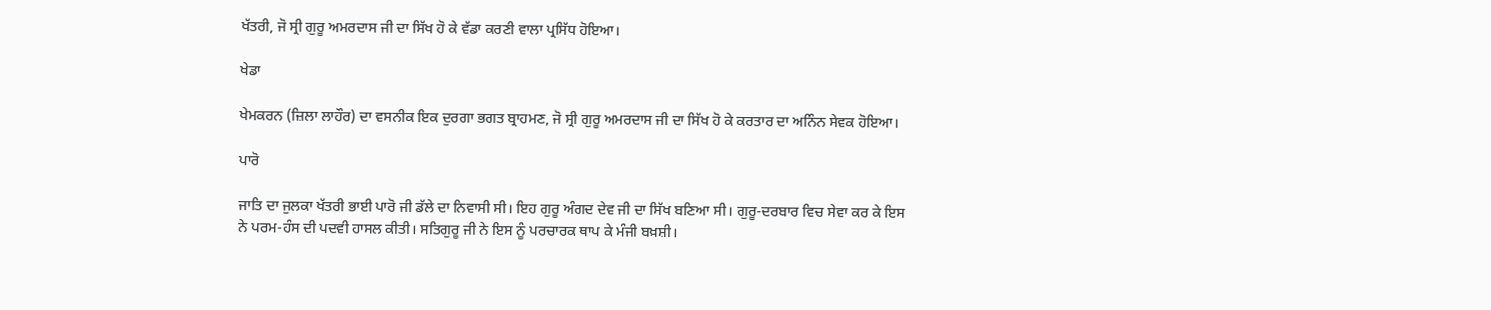ਖੱਤਰੀ, ਜੋ ਸ੍ਰੀ ਗੁਰੂ ਅਮਰਦਾਸ ਜੀ ਦਾ ਸਿੱਖ ਹੋ ਕੇ ਵੱਡਾ ਕਰਣੀ ਵਾਲਾ ਪ੍ਰਸਿੱਧ ਹੋਇਆ।

ਖੇਡਾ

ਖੇਮਕਰਨ (ਜ਼ਿਲਾ ਲਾਹੌਰ) ਦਾ ਵਸਨੀਕ ਇਕ ਦੁਰਗਾ ਭਗਤ ਬ੍ਰਾਹਮਣ, ਜੋ ਸ੍ਰੀ ਗੁਰੂ ਅਮਰਦਾਸ ਜੀ ਦਾ ਸਿੱਖ ਹੋ ਕੇ ਕਰਤਾਰ ਦਾ ਅਨਿੰਨ ਸੇਵਕ ਹੋਇਆ।

ਪਾਰੋ

ਜਾਤਿ ਦਾ ਜੁਲਕਾ ਖੱਤਰੀ ਭਾਈ ਪਾਰੋ ਜੀ ਡੱਲੇ ਦਾ ਨਿਵਾਸੀ ਸੀ। ਇਹ ਗੁਰੂ ਅੰਗਦ ਦੇਵ ਜੀ ਦਾ ਸਿੱਖ ਬਣਿਆ ਸੀ। ਗੁਰੂ-ਦਰਬਾਰ ਵਿਚ ਸੇਵਾ ਕਰ ਕੇ ਇਸ ਨੇ ਪਰਮ-ਹੰਸ ਦੀ ਪਦਵੀ ਹਾਸਲ ਕੀਤੀ। ਸਤਿਗੁਰੂ ਜੀ ਨੇ ਇਸ ਨੂੰ ਪਰਚਾਰਕ ਥਾਪ ਕੇ ਮੰਜੀ ਬਖ਼ਸ਼ੀ।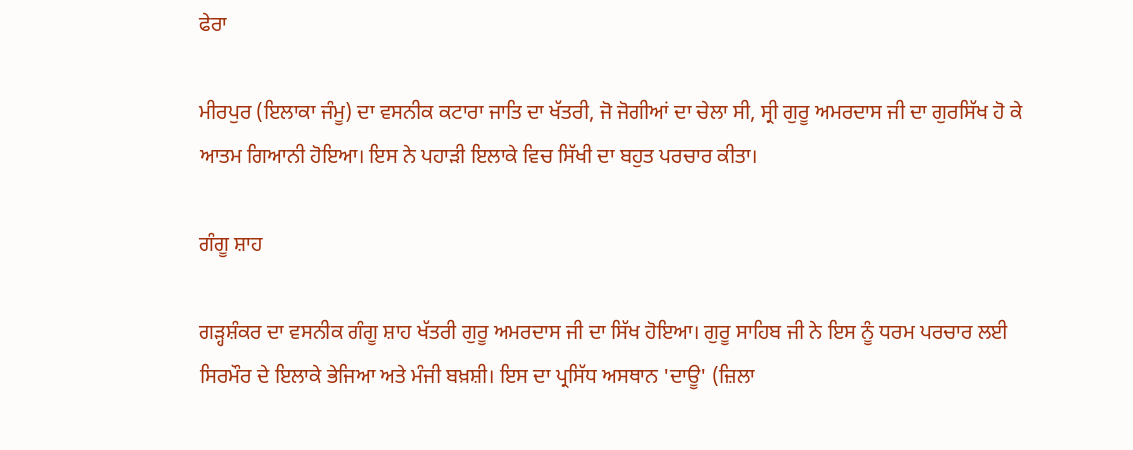ਫੇਰਾ

ਮੀਰਪੁਰ (ਇਲਾਕਾ ਜੰਮੂ) ਦਾ ਵਸਨੀਕ ਕਟਾਰਾ ਜਾਤਿ ਦਾ ਖੱਤਰੀ, ਜੋ ਜੋਗੀਆਂ ਦਾ ਚੇਲਾ ਸੀ, ਸ੍ਰੀ ਗੁਰੂ ਅਮਰਦਾਸ ਜੀ ਦਾ ਗੁਰਸਿੱਖ ਹੋ ਕੇ ਆਤਮ ਗਿਆਨੀ ਹੋਇਆ। ਇਸ ਨੇ ਪਹਾੜੀ ਇਲਾਕੇ ਵਿਚ ਸਿੱਖੀ ਦਾ ਬਹੁਤ ਪਰਚਾਰ ਕੀਤਾ।

ਗੰਗੂ ਸ਼ਾਹ

ਗੜ੍ਹਸ਼ੰਕਰ ਦਾ ਵਸਨੀਕ ਗੰਗੂ ਸ਼ਾਹ ਖੱਤਰੀ ਗੁਰੂ ਅਮਰਦਾਸ ਜੀ ਦਾ ਸਿੱਖ ਹੋਇਆ। ਗੁਰੂ ਸਾਹਿਬ ਜੀ ਨੇ ਇਸ ਨੂੰ ਧਰਮ ਪਰਚਾਰ ਲਈ ਸਿਰਮੌਰ ਦੇ ਇਲਾਕੇ ਭੇਜਿਆ ਅਤੇ ਮੰਜੀ ਬਖ਼ਸ਼ੀ। ਇਸ ਦਾ ਪ੍ਰਸਿੱਧ ਅਸਥਾਨ 'ਦਾਊ' (ਜ਼ਿਲਾ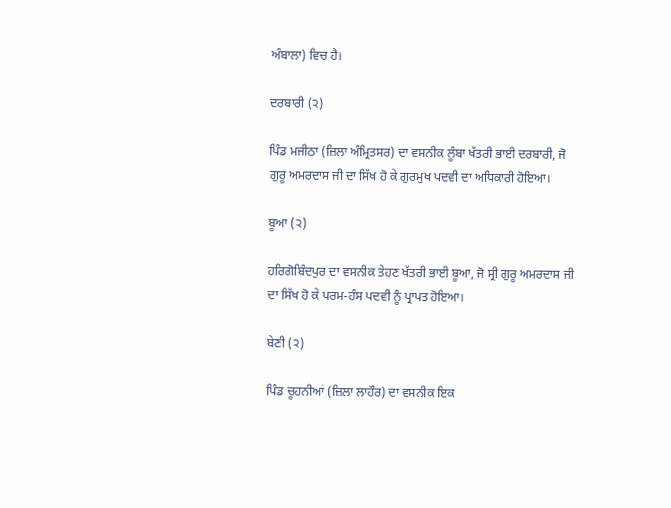ਅੰਬਾਲਾ) ਵਿਚ ਹੈ।

ਦਰਬਾਰੀ (੨)

ਪਿੰਡ ਮਜੀਠਾ (ਜ਼ਿਲਾ ਅੰਮ੍ਰਿਤਸਰ) ਦਾ ਵਸਨੀਕ ਲੂੰਬਾ ਖੱਤਰੀ ਭਾਈ ਦਰਬਾਰੀ, ਜੋ ਗੁਰੂ ਅਮਰਦਾਸ ਜੀ ਦਾ ਸਿੱਖ ਹੋ ਕੇ ਗੁਰਮੁਖ ਪਦਵੀ ਦਾ ਅਧਿਕਾਰੀ ਹੋਇਆ।

ਬੂਆ (੨)

ਹਰਿਗੋਬਿੰਦਪੁਰ ਦਾ ਵਸਨੀਕ ਤੇਹਣ ਖੱਤਰੀ ਭਾਈ ਬੂਆ, ਜੋ ਸ੍ਰੀ ਗੁਰੂ ਅਮਰਦਾਸ ਜੀ ਦਾ ਸਿੱਖ ਹੋ ਕੇ ਪਰਮ-ਹੰਸ ਪਦਵੀ ਨੂੰ ਪ੍ਰਾਪਤ ਹੋਇਆ।

ਬੇਣੀ (੨)

ਪਿੰਡ ਚੂਹਨੀਆਂ (ਜ਼ਿਲਾ ਲਾਹੌਰ) ਦਾ ਵਸਨੀਕ ਇਕ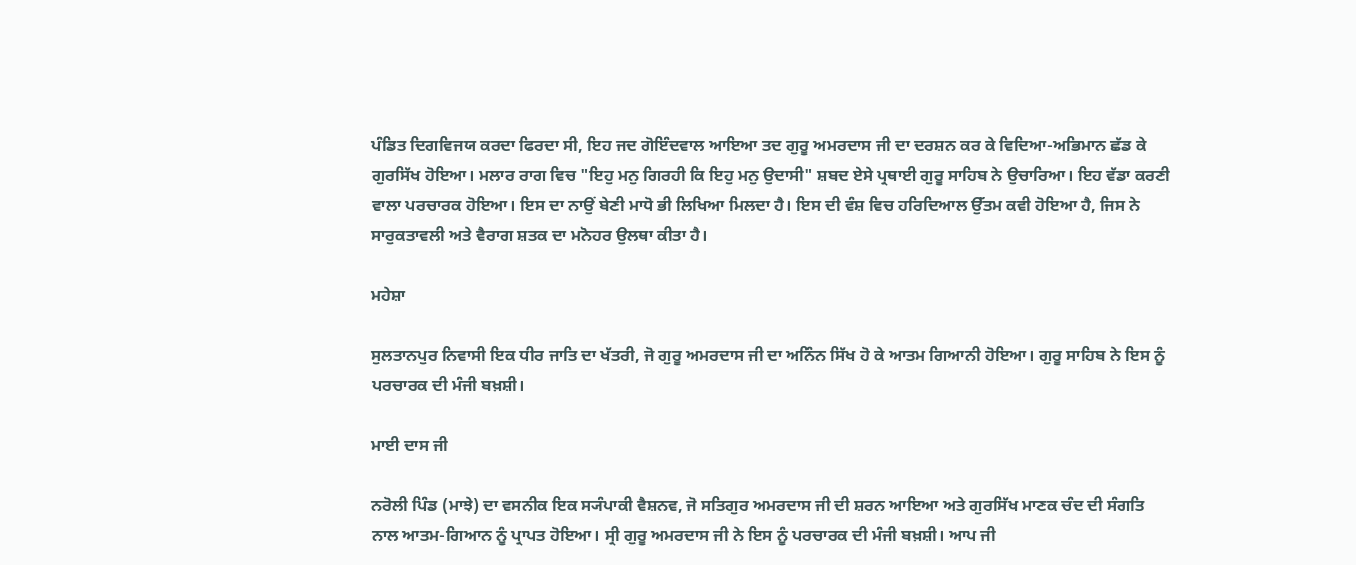ਪੰਡਿਤ ਦਿਗਵਿਜਯ ਕਰਦਾ ਫਿਰਦਾ ਸੀ, ਇਹ ਜਦ ਗੋਇੰਦਵਾਲ ਆਇਆ ਤਦ ਗੁਰੂ ਅਮਰਦਾਸ ਜੀ ਦਾ ਦਰਸ਼ਨ ਕਰ ਕੇ ਵਿਦਿਆ-ਅਭਿਮਾਨ ਛੱਡ ਕੇ ਗੁਰਸਿੱਖ ਹੋਇਆ। ਮਲਾਰ ਰਾਗ ਵਿਚ "ਇਹੁ ਮਨੁ ਗਿਰਹੀ ਕਿ ਇਹੁ ਮਨੁ ਉਦਾਸੀ" ਸ਼ਬਦ ਏਸੇ ਪ੍ਰਥਾਈ ਗੁਰੂ ਸਾਹਿਬ ਨੇ ਉਚਾਰਿਆ। ਇਹ ਵੱਡਾ ਕਰਣੀ ਵਾਲਾ ਪਰਚਾਰਕ ਹੋਇਆ। ਇਸ ਦਾ ਨਾਉਂ ਬੇਣੀ ਮਾਧੋ ਭੀ ਲਿਖਿਆ ਮਿਲਦਾ ਹੈ। ਇਸ ਦੀ ਵੰਸ਼ ਵਿਚ ਹਰਿਦਿਆਲ ਉੱਤਮ ਕਵੀ ਹੋਇਆ ਹੈ, ਜਿਸ ਨੇ ਸਾਰੁਕਤਾਵਲੀ ਅਤੇ ਵੈਰਾਗ ਸ਼ਤਕ ਦਾ ਮਨੋਹਰ ਉਲਥਾ ਕੀਤਾ ਹੈ।

ਮਹੇਸ਼ਾ

ਸੁਲਤਾਨਪੁਰ ਨਿਵਾਸੀ ਇਕ ਧੀਰ ਜਾਤਿ ਦਾ ਖੱਤਰੀ, ਜੋ ਗੁਰੂ ਅਮਰਦਾਸ ਜੀ ਦਾ ਅਨਿੰਨ ਸਿੱਖ ਹੋ ਕੇ ਆਤਮ ਗਿਆਨੀ ਹੋਇਆ। ਗੁਰੂ ਸਾਹਿਬ ਨੇ ਇਸ ਨੂੰ ਪਰਚਾਰਕ ਦੀ ਮੰਜੀ ਬਖ਼ਸ਼ੀ।

ਮਾਈ ਦਾਸ ਜੀ

ਨਰੋਲੀ ਪਿੰਡ (ਮਾਝੇ) ਦਾ ਵਸਨੀਕ ਇਕ ਸ੍ਯੰਪਾਕੀ ਵੈਸ਼ਨਵ, ਜੋ ਸਤਿਗੁਰ ਅਮਰਦਾਸ ਜੀ ਦੀ ਸ਼ਰਨ ਆਇਆ ਅਤੇ ਗੁਰਸਿੱਖ ਮਾਣਕ ਚੰਦ ਦੀ ਸੰਗਤਿ ਨਾਲ ਆਤਮ-ਗਿਆਨ ਨੂੰ ਪ੍ਰਾਪਤ ਹੋਇਆ। ਸ੍ਰੀ ਗੁਰੂ ਅਮਰਦਾਸ ਜੀ ਨੇ ਇਸ ਨੂੰ ਪਰਚਾਰਕ ਦੀ ਮੰਜੀ ਬਖ਼ਸ਼ੀ। ਆਪ ਜੀ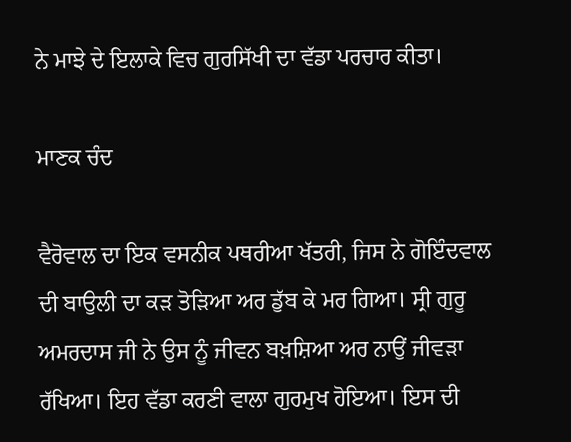ਨੇ ਮਾਝੇ ਦੇ ਇਲਾਕੇ ਵਿਚ ਗੁਰਸਿੱਖੀ ਦਾ ਵੱਡਾ ਪਰਚਾਰ ਕੀਤਾ।

ਮਾਣਕ ਚੰਦ

ਵੈਰੋਵਾਲ ਦਾ ਇਕ ਵਸਨੀਕ ਪਥਰੀਆ ਖੱਤਰੀ, ਜਿਸ ਨੇ ਗੋਇੰਦਵਾਲ ਦੀ ਬਾਉਲੀ ਦਾ ਕੜ ਤੋੜਿਆ ਅਰ ਡੁੱਬ ਕੇ ਮਰ ਗਿਆ। ਸ੍ਰੀ ਗੁਰੂ ਅਮਰਦਾਸ ਜੀ ਨੇ ਉਸ ਨੂੰ ਜੀਵਨ ਬਖ਼ਸ਼ਿਆ ਅਰ ਨਾਉਂ ਜੀਵੜਾ ਰੱਖਿਆ। ਇਹ ਵੱਡਾ ਕਰਣੀ ਵਾਲਾ ਗੁਰਮੁਖ ਹੋਇਆ। ਇਸ ਦੀ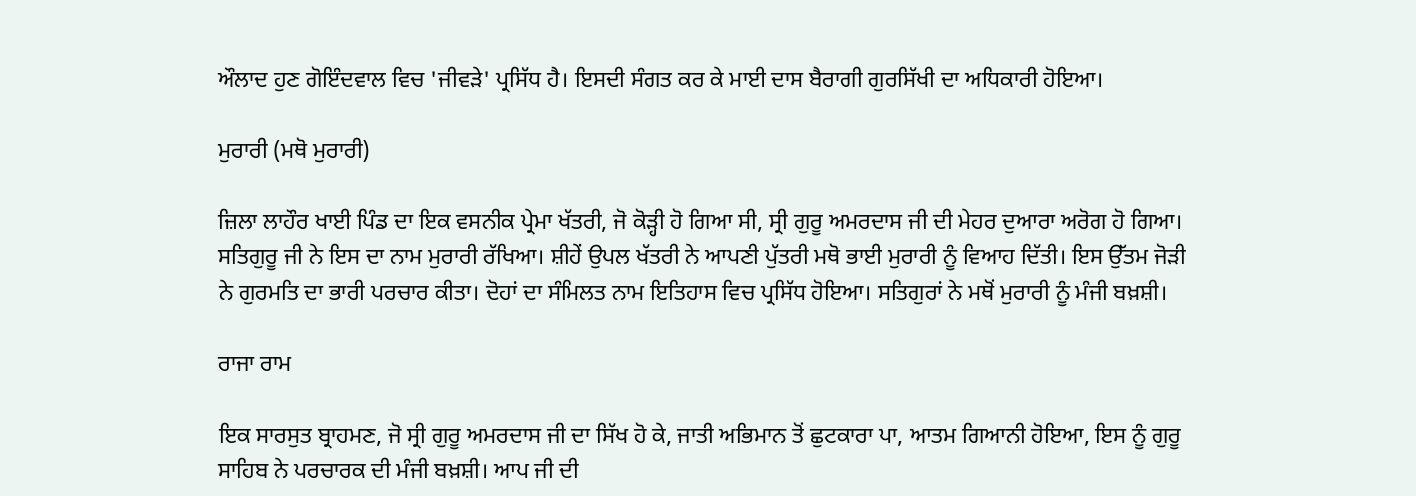ਔਲਾਦ ਹੁਣ ਗੋਇੰਦਵਾਲ ਵਿਚ 'ਜੀਵੜੇ' ਪ੍ਰਸਿੱਧ ਹੈ। ਇਸਦੀ ਸੰਗਤ ਕਰ ਕੇ ਮਾਈ ਦਾਸ ਬੈਰਾਗੀ ਗੁਰਸਿੱਖੀ ਦਾ ਅਧਿਕਾਰੀ ਹੋਇਆ।

ਮੁਰਾਰੀ (ਮਥੋ ਮੁਰਾਰੀ)

ਜ਼ਿਲਾ ਲਾਹੌਰ ਖਾਈ ਪਿੰਡ ਦਾ ਇਕ ਵਸਨੀਕ ਪ੍ਰੇਮਾ ਖੱਤਰੀ, ਜੋ ਕੋੜ੍ਹੀ ਹੋ ਗਿਆ ਸੀ, ਸ੍ਰੀ ਗੁਰੂ ਅਮਰਦਾਸ ਜੀ ਦੀ ਮੇਹਰ ਦੁਆਰਾ ਅਰੋਗ ਹੋ ਗਿਆ। ਸਤਿਗੁਰੂ ਜੀ ਨੇ ਇਸ ਦਾ ਨਾਮ ਮੁਰਾਰੀ ਰੱਖਿਆ। ਸ਼ੀਹੇਂ ਉਪਲ ਖੱਤਰੀ ਨੇ ਆਪਣੀ ਪੁੱਤਰੀ ਮਥੋ ਭਾਈ ਮੁਰਾਰੀ ਨੂੰ ਵਿਆਹ ਦਿੱਤੀ। ਇਸ ਉੱਤਮ ਜੋੜੀ ਨੇ ਗੁਰਮਤਿ ਦਾ ਭਾਰੀ ਪਰਚਾਰ ਕੀਤਾ। ਦੋਹਾਂ ਦਾ ਸੰਮਿਲਤ ਨਾਮ ਇਤਿਹਾਸ ਵਿਚ ਪ੍ਰਸਿੱਧ ਹੋਇਆ। ਸਤਿਗੁਰਾਂ ਨੇ ਮਥੋਂ ਮੁਰਾਰੀ ਨੂੰ ਮੰਜੀ ਬਖ਼ਸ਼ੀ।

ਰਾਜਾ ਰਾਮ

ਇਕ ਸਾਰਸੁਤ ਬ੍ਰਾਹਮਣ, ਜੋ ਸ੍ਰੀ ਗੁਰੂ ਅਮਰਦਾਸ ਜੀ ਦਾ ਸਿੱਖ ਹੋ ਕੇ, ਜਾਤੀ ਅਭਿਮਾਨ ਤੋਂ ਛੁਟਕਾਰਾ ਪਾ, ਆਤਮ ਗਿਆਨੀ ਹੋਇਆ, ਇਸ ਨੂੰ ਗੁਰੂ ਸਾਹਿਬ ਨੇ ਪਰਚਾਰਕ ਦੀ ਮੰਜੀ ਬਖ਼ਸ਼ੀ। ਆਪ ਜੀ ਦੀ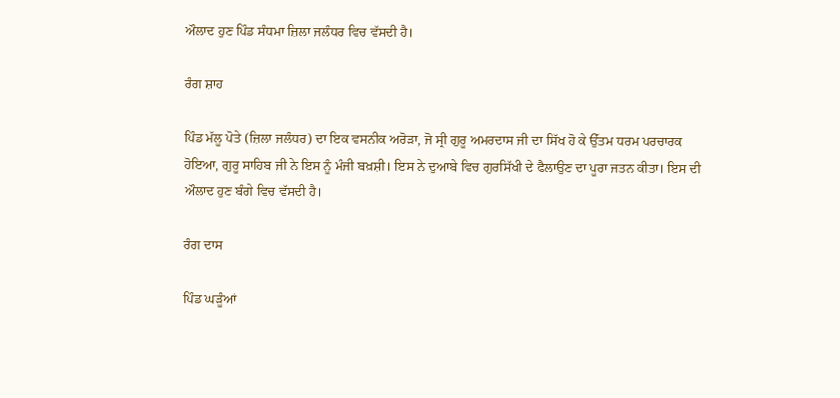ਔਲਾਦ ਹੁਣ ਪਿੰਡ ਸੰਧਮਾ ਜ਼ਿਲਾ ਜਲੰਧਰ ਵਿਚ ਵੱਸਦੀ ਹੈ।

ਰੰਗ ਸ਼ਾਹ

ਪਿੰਡ ਮੱਲੂ ਪੋਤੇ (ਜ਼ਿਲਾ ਜਲੰਧਰ) ਦਾ ਇਕ ਵਸਨੀਕ ਅਰੋੜਾ, ਜੋ ਸ੍ਰੀ ਗੁਰੂ ਅਮਰਦਾਸ ਜੀ ਦਾ ਸਿੱਖ ਹੋ ਕੇ ਉੱਤਮ ਧਰਮ ਪਰਚਾਰਕ ਹੋਇਆ, ਗੁਰੂ ਸਾਹਿਬ ਜੀ ਨੇ ਇਸ ਨੂੰ ਮੰਜੀ ਬਖ਼ਸ਼ੀ। ਇਸ ਨੇ ਦੁਆਬੇ ਵਿਚ ਗੁਰਸਿੱਖੀ ਦੇ ਫੈਲਾਉਣ ਦਾ ਪੂਰਾ ਜਤਨ ਕੀਤਾ। ਇਸ ਦੀ ਔਲਾਦ ਹੁਣ ਬੰਗੇ ਵਿਚ ਵੱਸਦੀ ਹੈ।

ਰੰਗ ਦਾਸ

ਪਿੰਡ ਘੜੂੰਆਂ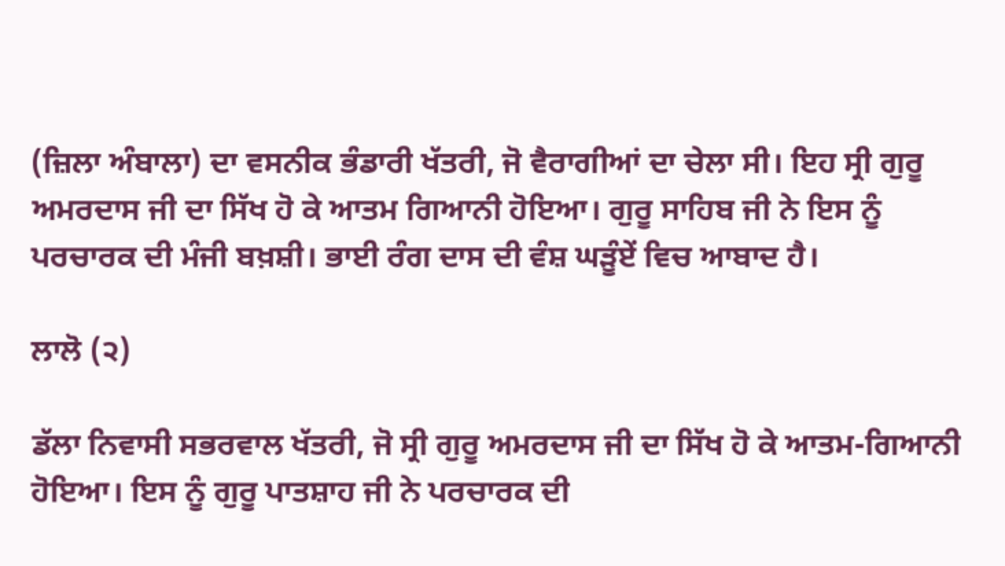(ਜ਼ਿਲਾ ਅੰਬਾਲਾ) ਦਾ ਵਸਨੀਕ ਭੰਡਾਰੀ ਖੱਤਰੀ, ਜੋ ਵੈਰਾਗੀਆਂ ਦਾ ਚੇਲਾ ਸੀ। ਇਹ ਸ੍ਰੀ ਗੁਰੂ ਅਮਰਦਾਸ ਜੀ ਦਾ ਸਿੱਖ ਹੋ ਕੇ ਆਤਮ ਗਿਆਨੀ ਹੋਇਆ। ਗੁਰੂ ਸਾਹਿਬ ਜੀ ਨੇ ਇਸ ਨੂੰ ਪਰਚਾਰਕ ਦੀ ਮੰਜੀ ਬਖ਼ਸ਼ੀ। ਭਾਈ ਰੰਗ ਦਾਸ ਦੀ ਵੰਸ਼ ਘੜੂੰਏਂ ਵਿਚ ਆਬਾਦ ਹੈ।

ਲਾਲੋ (੨)

ਡੱਲਾ ਨਿਵਾਸੀ ਸਭਰਵਾਲ ਖੱਤਰੀ, ਜੋ ਸ੍ਰੀ ਗੁਰੂ ਅਮਰਦਾਸ ਜੀ ਦਾ ਸਿੱਖ ਹੋ ਕੇ ਆਤਮ-ਗਿਆਨੀ ਹੋਇਆ। ਇਸ ਨੂੰ ਗੁਰੂ ਪਾਤਸ਼ਾਹ ਜੀ ਨੇ ਪਰਚਾਰਕ ਦੀ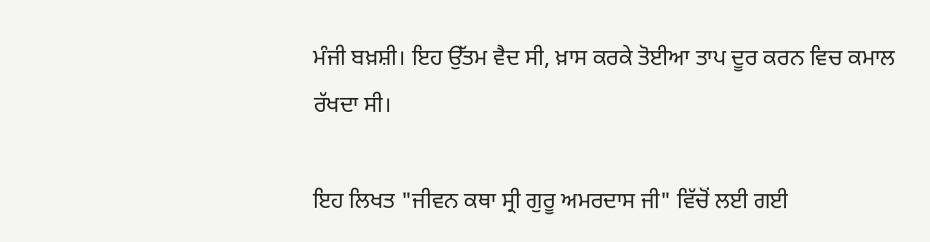ਮੰਜੀ ਬਖ਼ਸ਼ੀ। ਇਹ ਉੱਤਮ ਵੈਦ ਸੀ, ਖ਼ਾਸ ਕਰਕੇ ਤੋਈਆ ਤਾਪ ਦੂਰ ਕਰਨ ਵਿਚ ਕਮਾਲ ਰੱਖਦਾ ਸੀ।

ਇਹ ਲਿਖਤ "ਜੀਵਨ ਕਥਾ ਸ੍ਰੀ ਗੁਰੂ ਅਮਰਦਾਸ ਜੀ" ਵਿੱਚੋਂ ਲਈ ਗਈ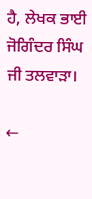ਹੈ, ਲੇਖਕ ਭਾਈ ਜੋਗਿੰਦਰ ਸਿੰਘ ਜੀ ਤਲਵਾੜਾ।

←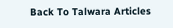Back To Talwara Articles